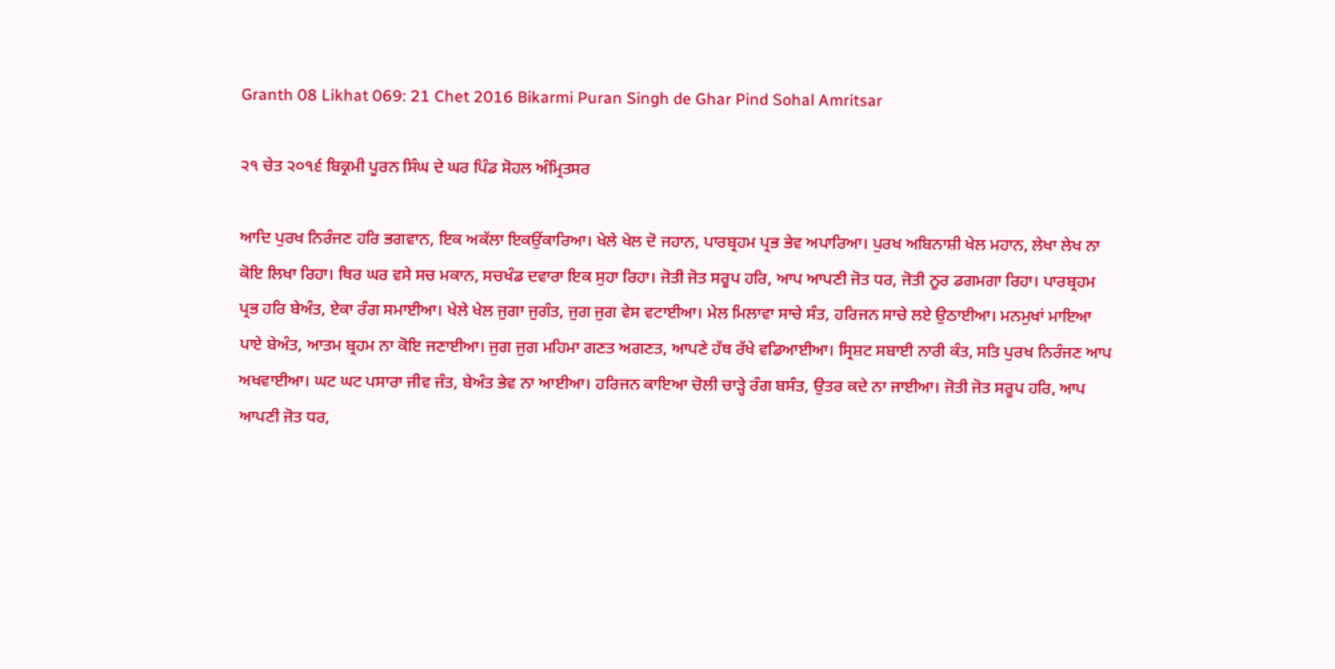Granth 08 Likhat 069: 21 Chet 2016 Bikarmi Puran Singh de Ghar Pind Sohal Amritsar

੨੧ ਚੇਤ ੨੦੧੬ ਬਿਕ੍ਰਮੀ ਪੂਰਨ ਸਿੰਘ ਦੇ ਘਰ ਪਿੰਡ ਸੋਹਲ ਅੰਮ੍ਰਿਤਸਰ

ਆਦਿ ਪੁਰਖ ਨਿਰੰਜਣ ਹਰਿ ਭਗਵਾਨ, ਇਕ ਅਕੱਲਾ ਇਕਉਂਕਾਰਿਆ। ਖੇਲੇ ਖੇਲ ਦੋ ਜਹਾਨ, ਪਾਰਬ੍ਰਹਮ ਪ੍ਰਭ ਭੇਵ ਅਪਾਰਿਆ। ਪੁਰਖ ਅਬਿਨਾਸ਼ੀ ਖੇਲ ਮਹਾਨ, ਲੇਖਾ ਲੇਖ ਨਾ ਕੋਇ ਲਿਖਾ ਰਿਹਾ। ਥਿਰ ਘਰ ਵਸੇ ਸਚ ਮਕਾਨ, ਸਚਖੰਡ ਦਵਾਰਾ ਇਕ ਸੁਹਾ ਰਿਹਾ। ਜੋਤੀ ਜੋਤ ਸਰੂਪ ਹਰਿ, ਆਪ ਆਪਣੀ ਜੋਤ ਧਰ, ਜੋਤੀ ਨੂਰ ਡਗਮਗਾ ਰਿਹਾ। ਪਾਰਬ੍ਰਹਮ ਪ੍ਰਭ ਹਰਿ ਬੇਅੰਤ, ਏਕਾ ਰੰਗ ਸਮਾਈਆ। ਖੇਲੇ ਖੇਲ ਜੁਗਾ ਜੁਗੰਤ, ਜੁਗ ਜੁਗ ਵੇਸ ਵਟਾਈਆ। ਮੇਲ ਮਿਲਾਵਾ ਸਾਚੇ ਸੰਤ, ਹਰਿਜਨ ਸਾਚੇ ਲਏ ਉਠਾਈਆ। ਮਨਮੁਖਾਂ ਮਾਇਆ ਪਾਏ ਬੇਅੰਤ, ਆਤਮ ਬ੍ਰਹਮ ਨਾ ਕੋਇ ਜਣਾਈਆ। ਜੁਗ ਜੁਗ ਮਹਿਮਾ ਗਣਤ ਅਗਣਤ, ਆਪਣੇ ਹੱਥ ਰੱਖੇ ਵਡਿਆਈਆ। ਸ੍ਰਿਸ਼ਟ ਸਬਾਈ ਨਾਰੀ ਕੰਤ, ਸਤਿ ਪੁਰਖ ਨਿਰੰਜਣ ਆਪ ਅਖਵਾਈਆ। ਘਟ ਘਟ ਪਸਾਰਾ ਜੀਵ ਜੰਤ, ਬੇਅੰਤ ਭੇਵ ਨਾ ਆਈਆ। ਹਰਿਜਨ ਕਾਇਆ ਚੋਲੀ ਚਾੜ੍ਹੇ ਰੰਗ ਬਸੰਤ, ਉਤਰ ਕਦੇ ਨਾ ਜਾਈਆ। ਜੋਤੀ ਜੋਤ ਸਰੂਪ ਹਰਿ, ਆਪ ਆਪਣੀ ਜੋਤ ਧਰ,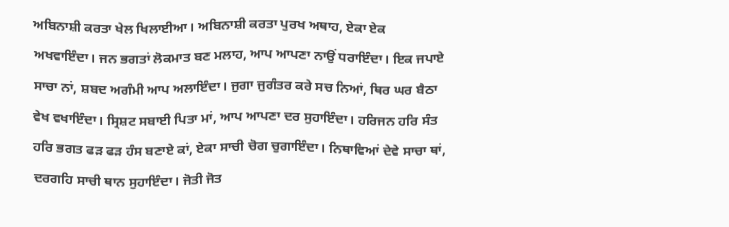ਅਬਿਨਾਸ਼ੀ ਕਰਤਾ ਖੇਲ ਖਿਲਾਈਆ। ਅਬਿਨਾਸ਼ੀ ਕਰਤਾ ਪੁਰਖ ਅਥਾਹ, ਏਕਾ ਏਕ ਅਖਵਾਇੰਦਾ। ਜਨ ਭਗਤਾਂ ਲੋਕਮਾਤ ਬਣ ਮਲਾਹ, ਆਪ ਆਪਣਾ ਨਾਉਂ ਧਰਾਇੰਦਾ। ਇਕ ਜਪਾਏ ਸਾਚਾ ਨਾਂ, ਸ਼ਬਦ ਅਗੰਮੀ ਆਪ ਅਲਾਇੰਦਾ। ਜੁਗਾ ਜੁਗੰਤਰ ਕਰੇ ਸਚ ਨਿਆਂ, ਥਿਰ ਘਰ ਬੈਠਾ ਵੇਖ ਵਖਾਇੰਦਾ। ਸ੍ਰਿਸ਼ਟ ਸਬਾਈ ਪਿਤਾ ਮਾਂ, ਆਪ ਆਪਣਾ ਦਰ ਸੁਹਾਇੰਦਾ। ਹਰਿਜਨ ਹਰਿ ਸੰਤ ਹਰਿ ਭਗਤ ਫੜ ਫੜ ਹੰਸ ਬਣਾਏ ਕਾਂ, ਏਕਾ ਸਾਚੀ ਚੋਗ ਚੁਗਾਇੰਦਾ। ਨਿਥਾਵਿਆਂ ਦੇਵੇ ਸਾਚਾ ਥਾਂ, ਦਰਗਹਿ ਸਾਚੀ ਥਾਨ ਸੁਹਾਇੰਦਾ। ਜੋਤੀ ਜੋਤ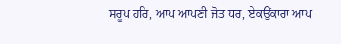ਸਰੂਪ ਹਰਿ, ਆਪ ਆਪਣੀ ਜੋਤ ਧਰ, ਏਕਉਂਕਾਰਾ ਆਪ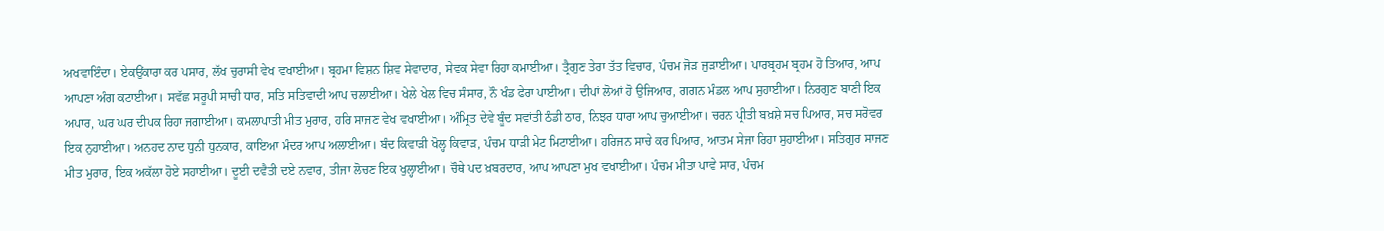ਅਖਵਾਇੰਦਾ। ਏਕਉਂਕਾਰਾ ਕਰ ਪਸਾਰ, ਲੱਖ ਚੁਰਾਸੀ ਵੇਖ ਵਖਾਈਆ। ਬ੍ਰਹਮਾ ਵਿਸ਼ਨ ਸ਼ਿਵ ਸੇਵਾਦਾਰ, ਸੇਵਕ ਸੇਵਾ ਰਿਹਾ ਕਮਾਈਆ। ਤ੍ਰੈਗੁਣ ਤੇਰਾ ਤੱਤ ਵਿਚਾਰ, ਪੰਚਮ ਜੋੜ ਜੁੜਾਈਆ। ਪਾਰਬ੍ਰਹਮ ਬ੍ਰਹਮ ਹੋ ਤਿਆਰ, ਆਪ ਆਪਣਾ ਅੰਗ ਕਟਾਈਆ। ਸਵੱਛ ਸਰੂਪੀ ਸਾਚੀ ਧਾਰ, ਸਤਿ ਸਤਿਵਾਦੀ ਆਪ ਚਲਾਈਆ। ਖੇਲੇ ਖੇਲ ਵਿਚ ਸੰਸਾਰ, ਨੌ ਖੰਡ ਫੇਰਾ ਪਾਈਆ। ਦੀਪਾਂ ਲੋਆਂ ਹੋ ਉਜਿਆਰ, ਗਗਨ ਮੰਡਲ ਆਪ ਸੁਹਾਈਆ। ਨਿਰਗੁਣ ਬਾਣੀ ਇਕ ਅਪਾਰ, ਘਰ ਘਰ ਦੀਪਕ ਰਿਹਾ ਜਗਾਈਆ। ਕਮਲਾਪਾਤੀ ਮੀਤ ਮੁਰਾਰ, ਹਰਿ ਸਾਜਣ ਵੇਖ ਵਖਾਈਆ। ਅੰਮ੍ਰਿਤ ਦੇਵੇ ਬੂੰਦ ਸਵਾਂਤੀ ਠੰਡੀ ਠਾਰ, ਨਿਝਰ ਧਾਰਾ ਆਪ ਚੁਆਈਆ। ਚਰਨ ਪ੍ਰੀਤੀ ਬਖ਼ਸ਼ੇ ਸਚ ਪਿਆਰ, ਸਚ ਸਰੋਵਰ ਇਕ ਨੁਹਾਈਆ। ਅਨਹਦ ਨਾਦ ਧੁਨੀ ਧੁਨਕਾਰ, ਕਾਇਆ ਮੰਦਰ ਆਪ ਅਲਾਈਆ। ਬੰਦ ਕਿਵਾੜੀ ਖੋਲ੍ਹ ਕਿਵਾੜ, ਪੰਚਮ ਧਾੜੀ ਮੇਟ ਮਿਟਾਈਆ। ਹਰਿਜਨ ਸਾਚੇ ਕਰ ਪਿਆਰ, ਆਤਮ ਸੇਜਾ ਰਿਹਾ ਸੁਹਾਈਆ। ਸਤਿਗੁਰ ਸਾਜਣ ਮੀਤ ਮੁਰਾਰ, ਇਕ ਅਕੱਲਾ ਹੋਏ ਸਹਾਈਆ। ਦੂਈ ਦਵੈਤੀ ਦਏ ਨਵਾਰ, ਤੀਜਾ ਲੋਚਣ ਇਕ ਖੁਲ੍ਹਾਈਆ। ਚੌਥੇ ਪਦ ਖ਼ਬਰਦਾਰ, ਆਪ ਆਪਣਾ ਮੁਖ ਵਖਾਈਆ। ਪੰਚਮ ਮੀਤਾ ਪਾਵੇ ਸਾਰ, ਪੰਚਮ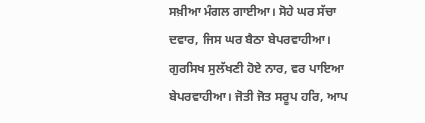ਸਖ਼ੀਆ ਮੰਗਲ ਗਾਈਆ। ਸੋਹੇ ਘਰ ਸੱਚਾ ਦਵਾਰ, ਜਿਸ ਘਰ ਬੈਠਾ ਬੇਪਰਵਾਹੀਆ। ਗੁਰਸਿਖ ਸੁਲੱਖਣੀ ਹੋਏ ਨਾਰ, ਵਰ ਪਾਇਆ ਬੇਪਰਵਾਹੀਆ। ਜੋਤੀ ਜੋਤ ਸਰੂਪ ਹਰਿ, ਆਪ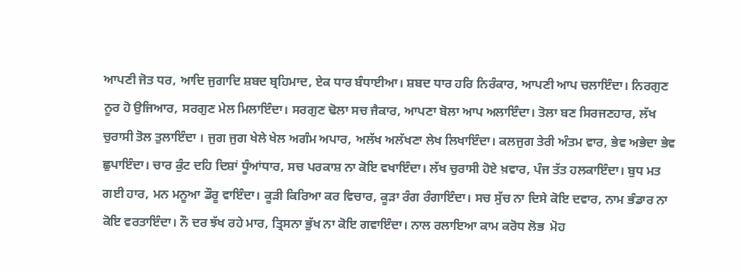ਆਪਣੀ ਜੋਤ ਧਰ, ਆਦਿ ਜੁਗਾਦਿ ਸ਼ਬਦ ਬ੍ਰਹਿਮਾਦ, ਏਕ ਧਾਰ ਬੰਧਾਈਆ। ਸ਼ਬਦ ਧਾਰ ਹਰਿ ਨਿਰੰਕਾਰ, ਆਪਣੀ ਆਪ ਚਲਾਇੰਦਾ। ਨਿਰਗੁਣ ਨੂਰ ਹੋ ਉਜਿਆਰ, ਸਰਗੁਣ ਮੇਲ ਮਿਲਾਇੰਦਾ। ਸਰਗੁਣ ਢੋਲਾ ਸਚ ਜੈਕਾਰ, ਆਪਣਾ ਬੋਲਾ ਆਪ ਅਲਾਇੰਦਾ। ਤੋਲਾ ਬਣ ਸਿਰਜਣਹਾਰ, ਲੱਖ ਚੁਰਾਸੀ ਤੋਲ ਤੁਲਾਇੰਦਾ । ਜੁਗ ਜੁਗ ਖੇਲੇ ਖੇਲ ਅਗੰਮ ਅਪਾਰ, ਅਲੱਖ ਅਲੱਖਣਾ ਲੇਖ ਲਿਖਾਇੰਦਾ। ਕਲਜੁਗ ਤੇਰੀ ਅੰਤਮ ਵਾਰ, ਭੇਵ ਅਭੇਦਾ ਭੇਵ ਛੁਪਾਇੰਦਾ। ਚਾਰ ਕੁੰਟ ਦਹਿ ਦਿਸ਼ਾਂ ਧੂੰਆਂਧਾਰ, ਸਚ ਪਰਕਾਸ਼ ਨਾ ਕੋਇ ਵਖਾਇੰਦਾ। ਲੱਖ ਚੁਰਾਸੀ ਹੋਏ ਖ਼ਵਾਰ, ਪੰਜ ਤੱਤ ਹਲਕਾਇੰਦਾ। ਬੁਧ ਮਤ ਗਈ ਹਾਰ, ਮਨ ਮਨੂਆ ਡੌਰੂ ਵਾਇੰਦਾ। ਕੂੜੀ ਕਿਰਿਆ ਕਰ ਵਿਚਾਰ, ਕੂੜਾ ਰੰਗ ਰੰਗਾਇੰਦਾ। ਸਚ ਸੁੱਚ ਨਾ ਦਿਸੇ ਕੋਇ ਦਵਾਰ, ਨਾਮ ਭੰਡਾਰ ਨਾ ਕੋਇ ਵਰਤਾਇੰਦਾ। ਨੌ ਦਰ ਝੱਖ ਰਹੇ ਮਾਰ, ਤ੍ਰਿਸਨਾ ਭੁੱਖ ਨਾ ਕੋਇ ਗਵਾਇੰਦਾ। ਨਾਲ ਰਲਾਇਆ ਕਾਮ ਕਰੋਧ ਲੋਭ  ਮੋਹ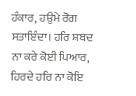ਹੰਕਾਰ, ਹਉਮੇ ਰੋਗ ਸਤਾਇੰਦਾ। ਹਰਿ ਸ਼ਬਦ ਨਾ ਕਰੇ ਕੋਈ ਪਿਆਰ, ਹਿਰਦੇ ਹਰਿ ਨਾ ਕੋਇ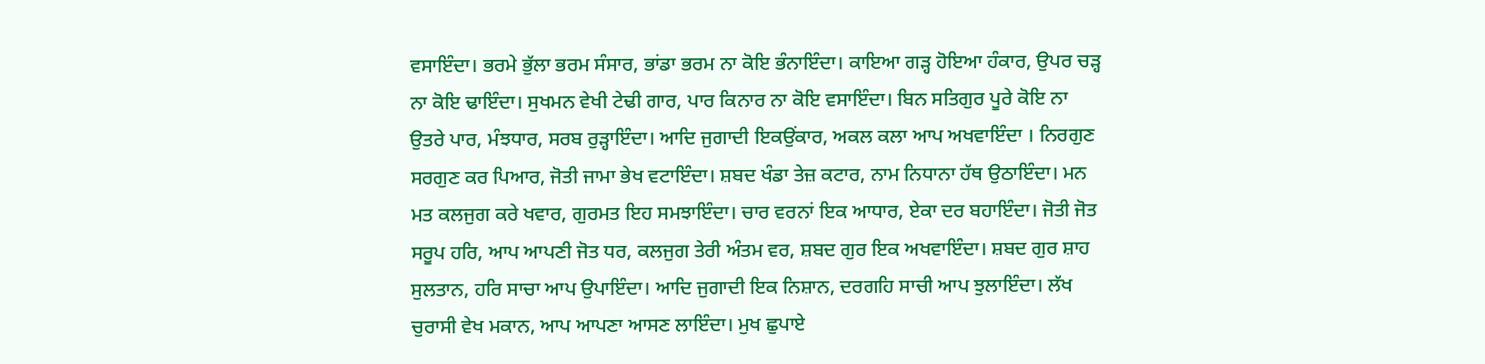ਵਸਾਇੰਦਾ। ਭਰਮੇ ਭੁੱਲਾ ਭਰਮ ਸੰਸਾਰ, ਭਾਂਡਾ ਭਰਮ ਨਾ ਕੋਇ ਭੰਨਾਇੰਦਾ। ਕਾਇਆ ਗੜ੍ਹ ਹੋਇਆ ਹੰਕਾਰ, ਉਪਰ ਚੜ੍ਹ ਨਾ ਕੋਇ ਢਾਇੰਦਾ। ਸੁਖਮਨ ਵੇਖੀ ਟੇਢੀ ਗਾਰ, ਪਾਰ ਕਿਨਾਰ ਨਾ ਕੋਇ ਵਸਾਇੰਦਾ। ਬਿਨ ਸਤਿਗੁਰ ਪੂਰੇ ਕੋਇ ਨਾ ਉਤਰੇ ਪਾਰ, ਮੰਝਧਾਰ, ਸਰਬ ਰੁੜ੍ਹਾਇੰਦਾ। ਆਦਿ ਜੁਗਾਦੀ ਇਕਉਂਕਾਰ, ਅਕਲ ਕਲਾ ਆਪ ਅਖਵਾਇੰਦਾ । ਨਿਰਗੁਣ ਸਰਗੁਣ ਕਰ ਪਿਆਰ, ਜੋਤੀ ਜਾਮਾ ਭੇਖ ਵਟਾਇੰਦਾ। ਸ਼ਬਦ ਖੰਡਾ ਤੇਜ਼ ਕਟਾਰ, ਨਾਮ ਨਿਧਾਨਾ ਹੱਥ ਉਠਾਇੰਦਾ। ਮਨ ਮਤ ਕਲਜੁਗ ਕਰੇ ਖਵਾਰ, ਗੁਰਮਤ ਇਹ ਸਮਝਾਇੰਦਾ। ਚਾਰ ਵਰਨਾਂ ਇਕ ਆਧਾਰ, ਏਕਾ ਦਰ ਬਹਾਇੰਦਾ। ਜੋਤੀ ਜੋਤ ਸਰੂਪ ਹਰਿ, ਆਪ ਆਪਣੀ ਜੋਤ ਧਰ, ਕਲਜੁਗ ਤੇਰੀ ਅੰਤਮ ਵਰ, ਸ਼ਬਦ ਗੁਰ ਇਕ ਅਖਵਾਇੰਦਾ। ਸ਼ਬਦ ਗੁਰ ਸ਼ਾਹ ਸੁਲਤਾਨ, ਹਰਿ ਸਾਚਾ ਆਪ ਉਪਾਇੰਦਾ। ਆਦਿ ਜੁਗਾਦੀ ਇਕ ਨਿਸ਼ਾਨ, ਦਰਗਹਿ ਸਾਚੀ ਆਪ ਝੁਲਾਇੰਦਾ। ਲੱਖ ਚੁਰਾਸੀ ਵੇਖ ਮਕਾਨ, ਆਪ ਆਪਣਾ ਆਸਣ ਲਾਇੰਦਾ। ਮੁਖ ਛੁਪਾਏ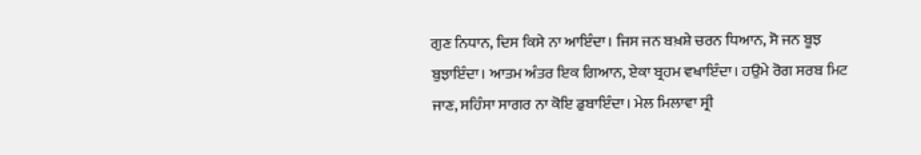ਗੁਣ ਨਿਧਾਨ, ਦਿਸ ਕਿਸੇ ਨਾ ਆਇੰਦਾ। ਜਿਸ ਜਨ ਬਖ਼ਸ਼ੇ ਚਰਨ ਧਿਆਨ, ਸੋ ਜਨ ਬੂਝ ਬੁਝਾਇੰਦਾ। ਆਤਮ ਅੰਤਰ ਇਕ ਗਿਆਨ, ਏਕਾ ਬ੍ਰਹਮ ਵਖਾਇੰਦਾ। ਹਉਮੇ ਰੋਗ ਸਰਬ ਮਿਟ ਜਾਣ, ਸਹਿੰਸਾ ਸਾਗਰ ਨਾ ਕੋਇ ਡੁਬਾਇੰਦਾ। ਮੇਲ ਮਿਲਾਵਾ ਸ੍ਰੀ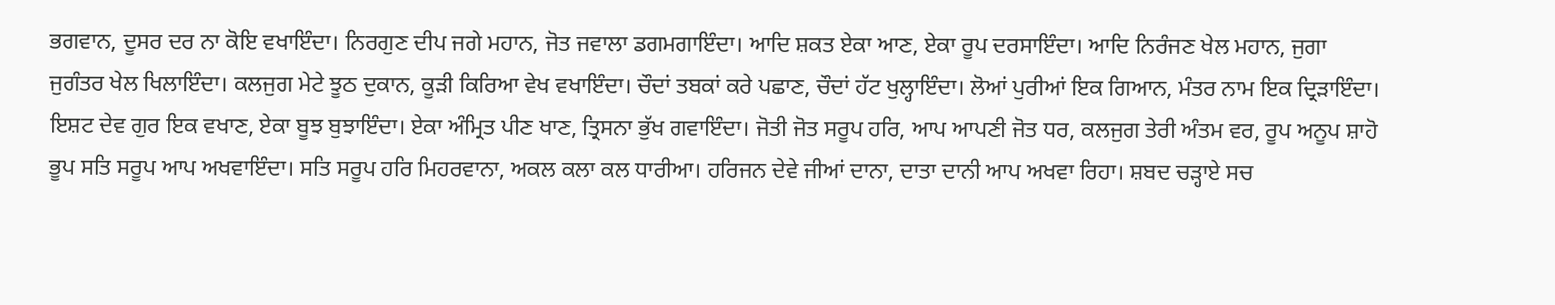ਭਗਵਾਨ, ਦੂਸਰ ਦਰ ਨਾ ਕੋਇ ਵਖਾਇੰਦਾ। ਨਿਰਗੁਣ ਦੀਪ ਜਗੇ ਮਹਾਨ, ਜੋਤ ਜਵਾਲਾ ਡਗਮਗਾਇੰਦਾ। ਆਦਿ ਸ਼ਕਤ ਏਕਾ ਆਣ, ਏਕਾ ਰੂਪ ਦਰਸਾਇੰਦਾ। ਆਦਿ ਨਿਰੰਜਣ ਖੇਲ ਮਹਾਨ, ਜੁਗਾ ਜੁਗੰਤਰ ਖੇਲ ਖਿਲਾਇੰਦਾ। ਕਲਜੁਗ ਮੇਟੇ ਝੂਠ ਦੁਕਾਨ, ਕੂੜੀ ਕਿਰਿਆ ਵੇਖ ਵਖਾਇੰਦਾ। ਚੌਦਾਂ ਤਬਕਾਂ ਕਰੇ ਪਛਾਣ, ਚੌਦਾਂ ਹੱਟ ਖੁਲ੍ਹਾਇੰਦਾ। ਲੋਆਂ ਪੁਰੀਆਂ ਇਕ ਗਿਆਨ, ਮੰਤਰ ਨਾਮ ਇਕ ਦ੍ਰਿੜਾਇੰਦਾ। ਇਸ਼ਟ ਦੇਵ ਗੁਰ ਇਕ ਵਖਾਣ, ਏਕਾ ਬੂਝ ਬੁਝਾਇੰਦਾ। ਏਕਾ ਅੰਮ੍ਰਿਤ ਪੀਣ ਖਾਣ, ਤ੍ਰਿਸਨਾ ਭੁੱਖ ਗਵਾਇੰਦਾ। ਜੋਤੀ ਜੋਤ ਸਰੂਪ ਹਰਿ, ਆਪ ਆਪਣੀ ਜੋਤ ਧਰ, ਕਲਜੁਗ ਤੇਰੀ ਅੰਤਮ ਵਰ, ਰੂਪ ਅਨੂਪ ਸ਼ਾਹੋ ਭੂਪ ਸਤਿ ਸਰੂਪ ਆਪ ਅਖਵਾਇੰਦਾ। ਸਤਿ ਸਰੂਪ ਹਰਿ ਮਿਹਰਵਾਨਾ, ਅਕਲ ਕਲਾ ਕਲ ਧਾਰੀਆ। ਹਰਿਜਨ ਦੇਵੇ ਜੀਆਂ ਦਾਨਾ, ਦਾਤਾ ਦਾਨੀ ਆਪ ਅਖਵਾ ਰਿਹਾ। ਸ਼ਬਦ ਚੜ੍ਹਾਏ ਸਚ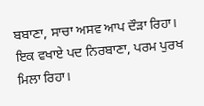ਬਬਾਣਾ, ਸਾਚਾ ਅਸਵ ਆਪ ਦੌੜਾ ਰਿਹਾ। ਇਕ ਵਖਾਏ ਪਦ ਨਿਰਬਾਣਾ, ਪਰਮ ਪੁਰਖ ਮਿਲਾ ਰਿਹਾ।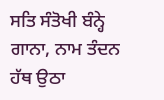ਸਤਿ ਸੰਤੋਖੀ ਬੰਨ੍ਹੇ ਗਾਨਾ, ਨਾਮ ਤੰਦਨ ਹੱਥ ਉਠਾ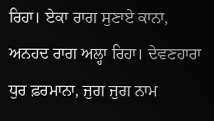ਰਿਹਾ। ਏਕਾ ਰਾਗ ਸੁਣਾਏ ਕਾਨਾ, ਅਨਹਦ ਰਾਗ ਅਲ੍ਹਾ ਰਿਹਾ। ਦੇਵਣਹਾਰਾ ਧੁਰ ਫ਼ਰਮਾਨਾ, ਜੁਗ ਜੁਗ ਨਾਮ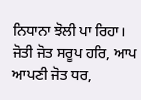ਨਿਧਾਨਾ ਝੋਲੀ ਪਾ ਰਿਹਾ। ਜੋਤੀ ਜੋਤ ਸਰੂਪ ਹਰਿ, ਆਪ ਆਪਣੀ ਜੋਤ ਧਰ,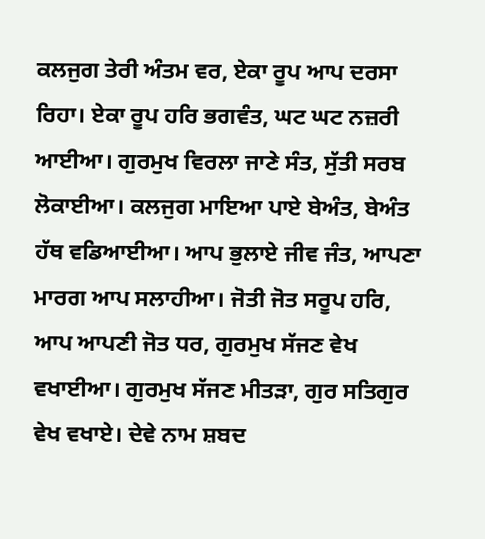ਕਲਜੁਗ ਤੇਰੀ ਅੰਤਮ ਵਰ, ਏਕਾ ਰੂਪ ਆਪ ਦਰਸਾ ਰਿਹਾ। ਏਕਾ ਰੂਪ ਹਰਿ ਭਗਵੰਤ, ਘਟ ਘਟ ਨਜ਼ਰੀ ਆਈਆ। ਗੁਰਮੁਖ ਵਿਰਲਾ ਜਾਣੇ ਸੰਤ, ਸੁੱਤੀ ਸਰਬ ਲੋਕਾਈਆ। ਕਲਜੁਗ ਮਾਇਆ ਪਾਏ ਬੇਅੰਤ, ਬੇਅੰਤ ਹੱਥ ਵਡਿਆਈਆ। ਆਪ ਭੁਲਾਏ ਜੀਵ ਜੰਤ, ਆਪਣਾ ਮਾਰਗ ਆਪ ਸਲਾਹੀਆ। ਜੋਤੀ ਜੋਤ ਸਰੂਪ ਹਰਿ, ਆਪ ਆਪਣੀ ਜੋਤ ਧਰ, ਗੁਰਮੁਖ ਸੱਜਣ ਵੇਖ ਵਖਾਈਆ। ਗੁਰਮੁਖ ਸੱਜਣ ਮੀਤੜਾ, ਗੁਰ ਸਤਿਗੁਰ ਵੇਖ ਵਖਾਏ। ਦੇਵੇ ਨਾਮ ਸ਼ਬਦ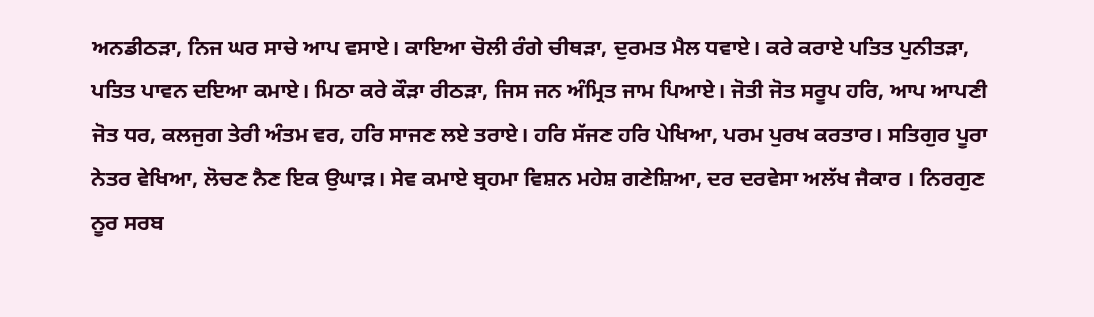ਅਨਡੀਠੜਾ, ਨਿਜ ਘਰ ਸਾਚੇ ਆਪ ਵਸਾਏ। ਕਾਇਆ ਚੋਲੀ ਰੰਗੇ ਚੀਥੜਾ, ਦੁਰਮਤ ਮੈਲ ਧਵਾਏ। ਕਰੇ ਕਰਾਏ ਪਤਿਤ ਪੁਨੀਤੜਾ, ਪਤਿਤ ਪਾਵਨ ਦਇਆ ਕਮਾਏ। ਮਿਠਾ ਕਰੇ ਕੌੜਾ ਰੀਠੜਾ, ਜਿਸ ਜਨ ਅੰਮ੍ਰਿਤ ਜਾਮ ਪਿਆਏ। ਜੋਤੀ ਜੋਤ ਸਰੂਪ ਹਰਿ, ਆਪ ਆਪਣੀ ਜੋਤ ਧਰ, ਕਲਜੁਗ ਤੇਰੀ ਅੰਤਮ ਵਰ, ਹਰਿ ਸਾਜਣ ਲਏ ਤਰਾਏ। ਹਰਿ ਸੱਜਣ ਹਰਿ ਪੇਖਿਆ, ਪਰਮ ਪੁਰਖ ਕਰਤਾਰ। ਸਤਿਗੁਰ ਪੂਰਾ ਨੇਤਰ ਵੇਖਿਆ, ਲੋਚਣ ਨੈਣ ਇਕ ਉਘਾੜ। ਸੇਵ ਕਮਾਏ ਬ੍ਰਹਮਾ ਵਿਸ਼ਨ ਮਹੇਸ਼ ਗਣੇਸ਼ਿਆ, ਦਰ ਦਰਵੇਸਾ ਅਲੱਖ ਜੈਕਾਰ । ਨਿਰਗੁਣ ਨੂਰ ਸਰਬ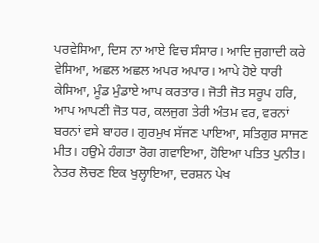ਪਰਵੇਸਿਆ, ਦਿਸ ਨਾ ਆਏ ਵਿਚ ਸੰਸਾਰ। ਆਦਿ ਜੁਗਾਦੀ ਕਰੇ ਵੇਸਿਆ, ਅਛਲ ਅਛਲ ਅਪਰ ਅਪਾਰ। ਆਪੇ ਹੋਏ ਧਾਰੀ ਕੇਸਿਆ, ਮੂੰਡ ਮੁੰਡਾਏ ਆਪ ਕਰਤਾਰ। ਜੋਤੀ ਜੋਤ ਸਰੂਪ ਹਰਿ, ਆਪ ਆਪਣੀ ਜੋਤ ਧਰ, ਕਲਜੁਗ ਤੇਰੀ ਅੰਤਮ ਵਰ, ਵਰਨਾਂ ਬਰਨਾਂ ਵਸੇ ਬਾਹਰ। ਗੁਰਮੁਖ ਸੱਜਣ ਪਾਇਆ, ਸਤਿਗੁਰ ਸਾਜਣ ਮੀਤ। ਹਉਮੇ ਹੰਗਤਾ ਰੋਗ ਗਵਾਇਆ, ਹੋਇਆ ਪਤਿਤ ਪੁਨੀਤ। ਨੇਤਰ ਲੋਚਣ ਇਕ ਖੁਲ੍ਹਾਇਆ, ਦਰਸ਼ਨ ਪੇਖ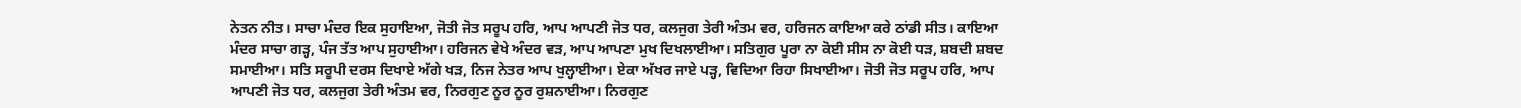ਨੇਤਨ ਨੀਤ। ਸਾਚਾ ਮੰਦਰ ਇਕ ਸੁਹਾਇਆ, ਜੋਤੀ ਜੋਤ ਸਰੂਪ ਹਰਿ, ਆਪ ਆਪਣੀ ਜੋਤ ਧਰ, ਕਲਜੁਗ ਤੇਰੀ ਅੰਤਮ ਵਰ, ਹਰਿਜਨ ਕਾਇਆ ਕਰੇ ਠਾਂਡੀ ਸੀਤ। ਕਾਇਆ ਮੰਦਰ ਸਾਚਾ ਗੜ੍ਹ, ਪੰਜ ਤੱਤ ਆਪ ਸੁਹਾਈਆ। ਹਰਿਜਨ ਵੇਖੇ ਅੰਦਰ ਵੜ, ਆਪ ਆਪਣਾ ਮੁਖ ਦਿਖਲਾਈਆ। ਸਤਿਗੁਰ ਪੂਰਾ ਨਾ ਕੋਈ ਸੀਸ ਨਾ ਕੋਈ ਧੜ, ਸ਼ਬਦੀ ਸ਼ਬਦ ਸਮਾਈਆ। ਸਤਿ ਸਰੂਪੀ ਦਰਸ ਦਿਖਾਏ ਅੱਗੇ ਖੜ, ਨਿਜ ਨੇਤਰ ਆਪ ਖੁਲ੍ਹਾਈਆ। ਏਕਾ ਅੱਖਰ ਜਾਏ ਪੜ੍ਹ, ਵਿਦਿਆ ਰਿਹਾ ਸਿਖਾਈਆ। ਜੋਤੀ ਜੋਤ ਸਰੂਪ ਹਰਿ, ਆਪ ਆਪਣੀ ਜੋਤ ਧਰ, ਕਲਜੁਗ ਤੇਰੀ ਅੰਤਮ ਵਰ, ਨਿਰਗੁਣ ਨੂਰ ਨੂਰ ਰੁਸ਼ਨਾਈਆ। ਨਿਰਗੁਣ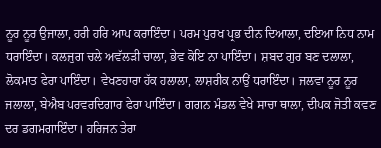ਨੂਰ ਨੂਰ ਉਜਾਲਾ, ਹਰੀ ਹਰਿ ਆਪ ਕਰਾਇੰਦਾ। ਪਰਮ ਪੁਰਖ ਪ੍ਰਭ ਦੀਨ ਦਿਆਲਾ, ਦਇਆ ਨਿਧ ਨਾਮ ਧਰਾਇੰਦਾ। ਕਲਜੁਗ ਚਲੇ ਅਵੱਲੜੀ ਚਾਲਾ, ਭੇਵ ਕੋਇ ਨਾ ਪਾਇੰਦਾ। ਸ਼ਬਦ ਗੁਰ ਬਣ ਦਲਾਲਾ, ਲੋਕਮਾਤ ਫੇਰਾ ਪਾਇੰਦਾ। ਵੇਖਣਹਾਰਾ ਹੱਕ ਹਲਾਲਾ, ਲਾਸ਼ਰੀਕ ਨਾਉਂ ਧਰਾਇੰਦਾ। ਜਲਵਾ ਨੂਰ ਨੂਰ ਜਲਾਲਾ, ਬੇਐਬ ਪਰਵਰਦਿਗਾਰ ਫੇਰਾ ਪਾਇੰਦਾ। ਗਗਨ ਮੰਡਲ ਵੇਖੇ ਸਾਚਾ ਥਾਲਾ, ਦੀਪਕ ਜੋਤੀ ਕਵਣ ਦਰ ਡਗਮਗਾਇੰਦਾ। ਹਰਿਜਨ ਤੇਰਾ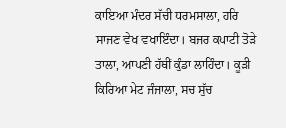ਕਾਇਆ ਮੰਦਰ ਸੱਚੀ ਧਰਮਸਾਲਾ, ਹਰਿ ਸਾਜਣ ਵੇਖ ਵਖਾਇੰਦਾ। ਬਜਰ ਕਪਾਟੀ ਤੋੜੇ ਤਾਲਾ, ਆਪਣੀ ਹੱਥੀਂ ਕੁੰਡਾ ਲਾਹਿੰਦਾ। ਕੂੜੀ ਕਿਰਿਆ ਮੇਟ ਜੰਜਾਲਾ, ਸਚ ਸੁੱਚ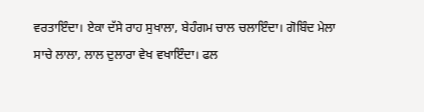ਵਰਤਾਇੰਦਾ। ਏਕਾ ਦੱਸੇ ਰਾਹ ਸੁਖਾਲਾ, ਬੇਹੰਗਮ ਚਾਲ ਚਲਾਇੰਦਾ। ਗੋਬਿੰਦ ਮੇਲਾ ਸਾਚੇ ਲਾਲਾ, ਲਾਲ ਦੁਲਾਰਾ ਵੇਖ ਵਖਾਇੰਦਾ। ਫਲ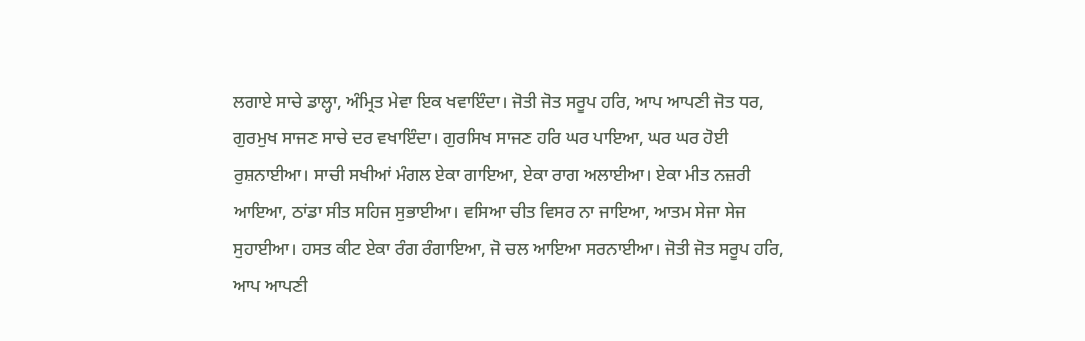ਲਗਾਏ ਸਾਚੇ ਡਾਲ੍ਹਾ, ਅੰਮ੍ਰਿਤ ਮੇਵਾ ਇਕ ਖਵਾਇੰਦਾ। ਜੋਤੀ ਜੋਤ ਸਰੂਪ ਹਰਿ, ਆਪ ਆਪਣੀ ਜੋਤ ਧਰ, ਗੁਰਮੁਖ ਸਾਜਣ ਸਾਚੇ ਦਰ ਵਖਾਇੰਦਾ। ਗੁਰਸਿਖ ਸਾਜਣ ਹਰਿ ਘਰ ਪਾਇਆ, ਘਰ ਘਰ ਹੋਈ ਰੁਸ਼ਨਾਈਆ। ਸਾਚੀ ਸਖੀਆਂ ਮੰਗਲ ਏਕਾ ਗਾਇਆ, ਏਕਾ ਰਾਗ ਅਲਾਈਆ। ਏਕਾ ਮੀਤ ਨਜ਼ਰੀ ਆਇਆ, ਠਾਂਡਾ ਸੀਤ ਸਹਿਜ ਸੁਭਾਈਆ। ਵਸਿਆ ਚੀਤ ਵਿਸਰ ਨਾ ਜਾਇਆ, ਆਤਮ ਸੇਜਾ ਸੇਜ ਸੁਹਾਈਆ। ਹਸਤ ਕੀਟ ਏਕਾ ਰੰਗ ਰੰਗਾਇਆ, ਜੋ ਚਲ ਆਇਆ ਸਰਨਾਈਆ। ਜੋਤੀ ਜੋਤ ਸਰੂਪ ਹਰਿ, ਆਪ ਆਪਣੀ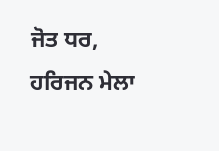ਜੋਤ ਧਰ, ਹਰਿਜਨ ਮੇਲਾ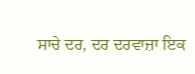ਸਾਚੇ ਦਰ, ਦਰ ਦਰਵਾਜ਼ਾ ਇਕ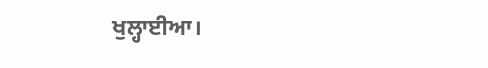ਖੁਲ੍ਹਾਈਆ।